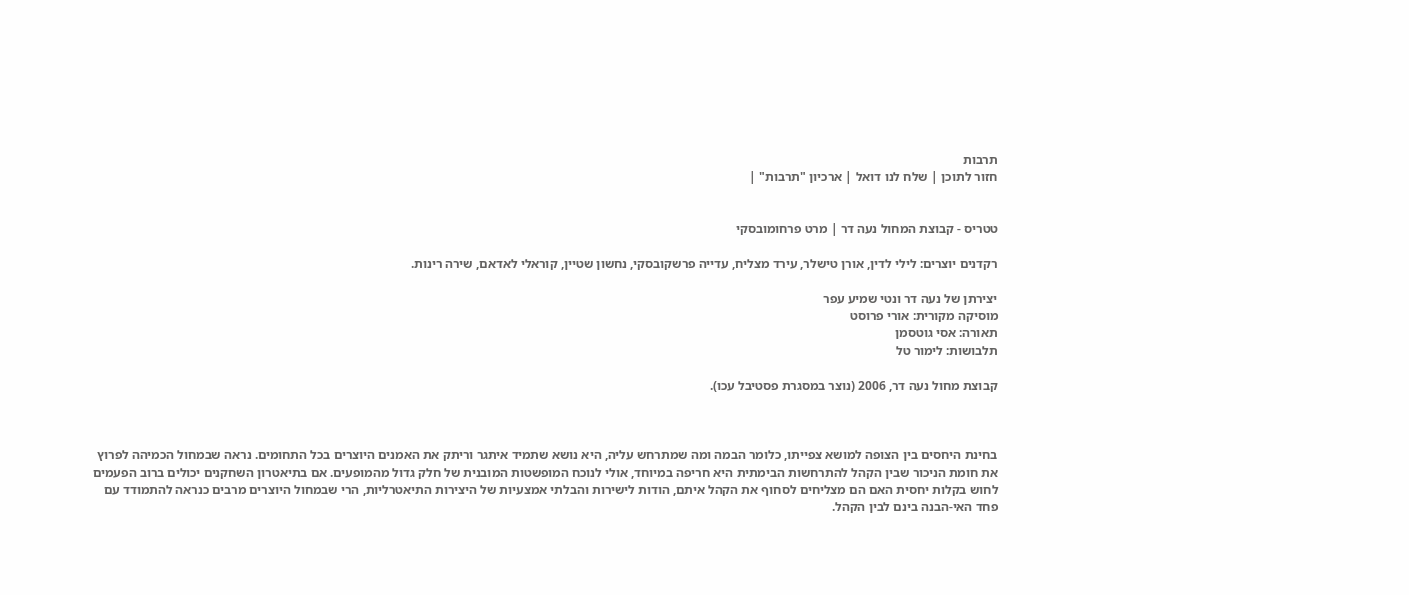תרבות
חזור לתוכן | שלח לנו דואל | ארכיון "תרבות" |


טטריס - קבוצת המחול נעה דר | מרט פרחומובסקי

רקדנים יוצרים: לילי לדין, אורן טישלר, עירד מצליח, עדייה פרשקובסקי, נחשון שטיין, קוראלי לאדאם, שירה רינות.

יצירתן של נעה דר ונטי שמיע עפר
מוסיקה מקורית: אורי פרוסט
תאורה: אסי גוטסמן
תלבושות: לימור טל

קבוצת מחול נעה דר, 2006 (נוצר במסגרת פסטיבל עכו).



בחינת היחסים בין הצופה למושא צפייתו, כלומר הבמה ומה שמתרחש עליה, היא נושא שתמיד איתגר וריתק את האמנים היוצרים בכל התחומים. נראה שבמחול הכמיהה לפרוץ את חומת הניכור שבין הקהל להתרחשות הבימתית היא חריפה במיוחד, אולי לנוכח המופשטות המובנית של חלק גדול מהמופעים. אם בתיאטרון השחקנים יכולים ברוב הפעמים לחוש בקלות יחסית האם הם מצליחים לסחוף את הקהל איתם, הודות לישירות והבלתי אמצעיות של היצירות התיאטרליות, הרי שבמחול היוצרים מרבים כנראה להתמודד עם פחד האי-הבנה בינם לבין הקהל.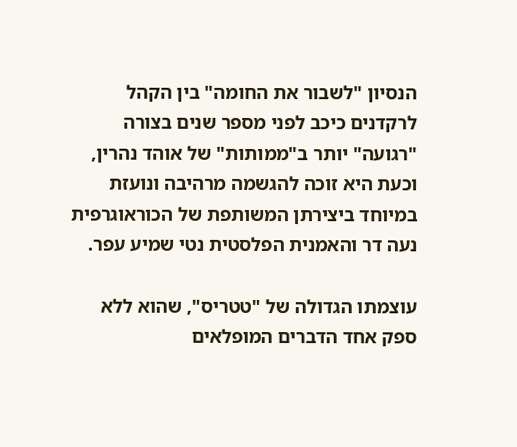הנסיון "לשבור את החומה" בין הקהל לרקדנים כיכב לפני מספר שנים בצורה "רגועה" יותר ב"ממותות" של אוהד נהרין, וכעת היא זוכה להגשמה מרהיבה ונועזת במיוחד ביצירתן המשותפת של הכוראוגרפית נעה דר והאמנית הפלסטית נטי שמיע עפר.

עוצמתו הגדולה של "טטריס", שהוא ללא ספק אחד הדברים המופלאים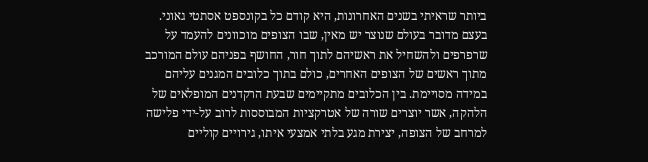ביותר שראיתי בשנים האחרונות, היא קודם כל בקונספט אסתטי גאוני. בעצם מדובר בעולם שנוצר יש מאין, שבו הצופים מוכוונים להעמד על שרפרפים ולהשחיל את ראשיהם לתוך חור, החושף בפניהם עולם המורכב מתוך ראשים של הצופים האחרים, כולם בתוך כלובים המגנים עליהם במידה מסויימת. בין הכלובים מתקיימים שבעת הרקדנים המופלאים של הלהקה, אשר יוצרים שורה של אטרקציות המבוססות לרוב על-ידי פלישה למרחב של הצופה, יצירת מגע בלתי אמצעי איתו, גירויים קוליים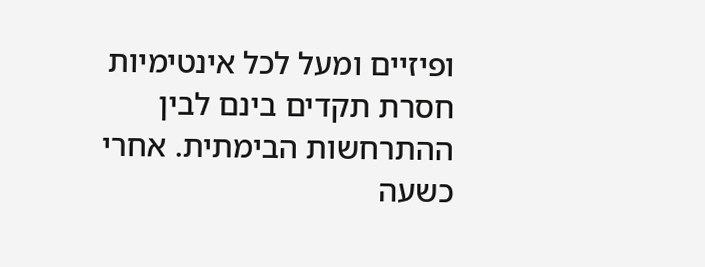ופיזיים ומעל לכל אינטימיות חסרת תקדים בינם לבין ההתרחשות הבימתית. אחרי כשעה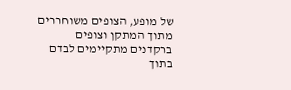של מופע, הצופים משוחררים מתוך המתקן וצופים ברקדנים מתקיימים לבדם בתוך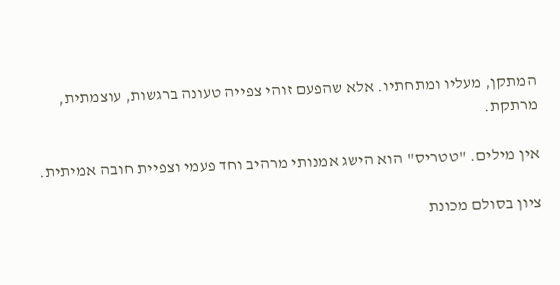המתקן, מעליו ומתחתיו. אלא שהפעם זוהי צפייה טעונה ברגשות, עוצמתית, מרתקת.

אין מילים. "טטריס" הוא הישג אמנותי מרהיב וחד פעמי וצפיית חובה אמיתית.

ציון בסולם מכונת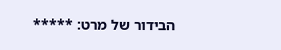הבידור של מרט: *****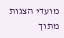מועדי הצגות מתוך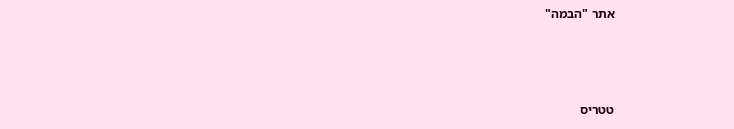אתר "הבמה"



טטריס